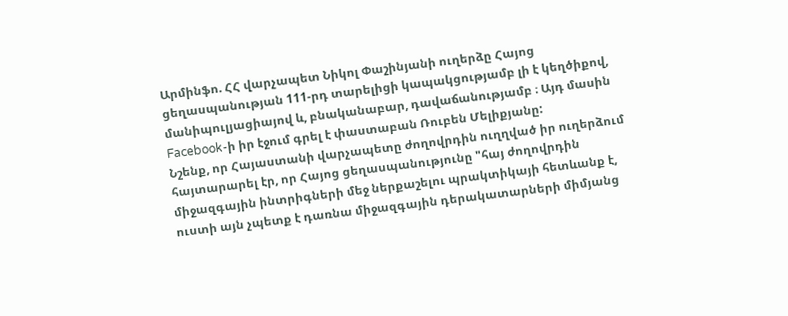Արմինֆո. ՀՀ վարչապետ Նիկոլ Փաշինյանի ուղերձը Հայոց ցեղասպանության 111-րդ տարելիցի կապակցությամբ լի է կեղծիքով, մանիպուլյացիայով և, բնականաբար, դավաճանությամբ ։ Այդ մասին Facebook-ի իր էջում գրել է փաստաբան Ռուբեն Մելիքյանը:
Նշենք, որ Հայաստանի վարչապետը ժողովրդին ուղղված իր ուղերձում հայտարարել էր, որ Հայոց ցեղասպանությունը "հայ ժողովրդին միջազգային ինտրիգների մեջ ներքաշելու պրակտիկայի հետևանք է, ուստի այն չպետք է դառնա միջազգային դերակատարների միմյանց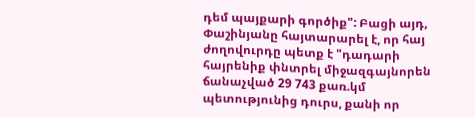դեմ պայքարի գործիք": Բացի այդ, Փաշինյանը հայտարարել է, որ հայ ժողովուրդը պետք է "դադարի հայրենիք փնտրել միջազգայնորեն ճանաչված 29 743 քառ.կմ պետությունից դուրս, քանի որ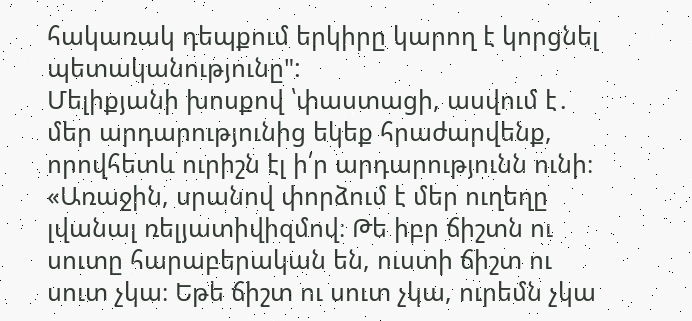հակառակ դեպքում երկիրը կարող է կորցնել պետականությունը":
Մելիքյանի խոսքով ՝փաստացի, ասվում է․ մեր արդարությունից եկեք հրաժարվենք, որովհետև ուրիշն էլ ի՛ր արդարությունն ունի։
«Առաջին, սրանով փորձում է մեր ուղեղը լվանալ ռելյատիվիզմով։ Թե իբր ճիշտն ու սուտը հարաբերական են, ուստի ճիշտ ու սուտ չկա։ Եթե ճիշտ ու սուտ չկա, ուրեմն չկա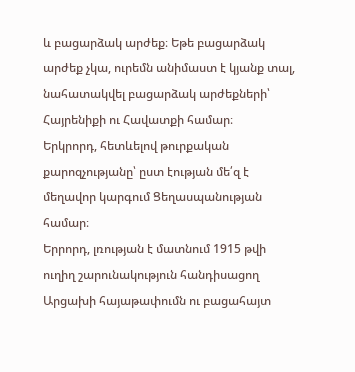և բացարձակ արժեք։ Եթե բացարձակ արժեք չկա, ուրեմն անիմաստ է կյանք տալ, նահատակվել բացարձակ արժեքների՝ Հայրենիքի ու Հավատքի համար։
Երկրորդ, հետևելով թուրքական քարոզչությանը՝ ըստ էության մե՛զ է մեղավոր կարգում Ցեղասպանության համար։
Երրորդ, լռության է մատնում 1915 թվի ուղիղ շարունակություն հանդիսացող Արցախի հայաթափումն ու բացահայտ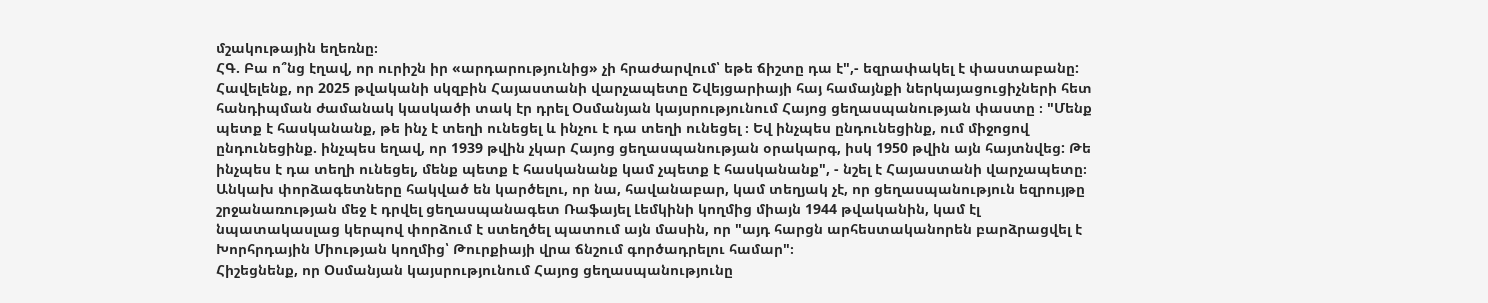մշակութային եղեռնը։
ՀԳ. Բա ո՞նց էղավ, որ ուրիշն իր «արդարությունից» չի հրաժարվում՝ եթե ճիշտը դա է",- եզրափակել է փաստաբանը:
Հավելենք, որ 2025 թվականի սկզբին Հայաստանի վարչապետը Շվեյցարիայի հայ համայնքի ներկայացուցիչների հետ հանդիպման ժամանակ կասկածի տակ էր դրել Օսմանյան կայսրությունում Հայոց ցեղասպանության փաստը ։ "Մենք պետք է հասկանանք, թե ինչ է տեղի ունեցել և ինչու է դա տեղի ունեցել ։ Եվ ինչպես ընդունեցինք, ում միջոցով ընդունեցինք. ինչպես եղավ, որ 1939 թվին չկար Հայոց ցեղասպանության օրակարգ, իսկ 1950 թվին այն հայտնվեց: Թե ինչպես է դա տեղի ունեցել, մենք պետք է հասկանանք կամ չպետք է հասկանանք", - նշել է Հայաստանի վարչապետը։ Անկախ փորձագետները հակված են կարծելու, որ նա, հավանաբար, կամ տեղյակ չէ, որ ցեղասպանություն եզրույթը շրջանառության մեջ է դրվել ցեղասպանագետ Ռաֆայել Լեմկինի կողմից միայն 1944 թվականին, կամ էլ նպատակասլաց կերպով փորձում է ստեղծել պատում այն մասին, որ "այդ հարցն արհեստականորեն բարձրացվել է Խորհրդային Միության կողմից՝ Թուրքիայի վրա ճնշում գործադրելու համար"։
Հիշեցնենք, որ Օսմանյան կայսրությունում Հայոց ցեղասպանությունը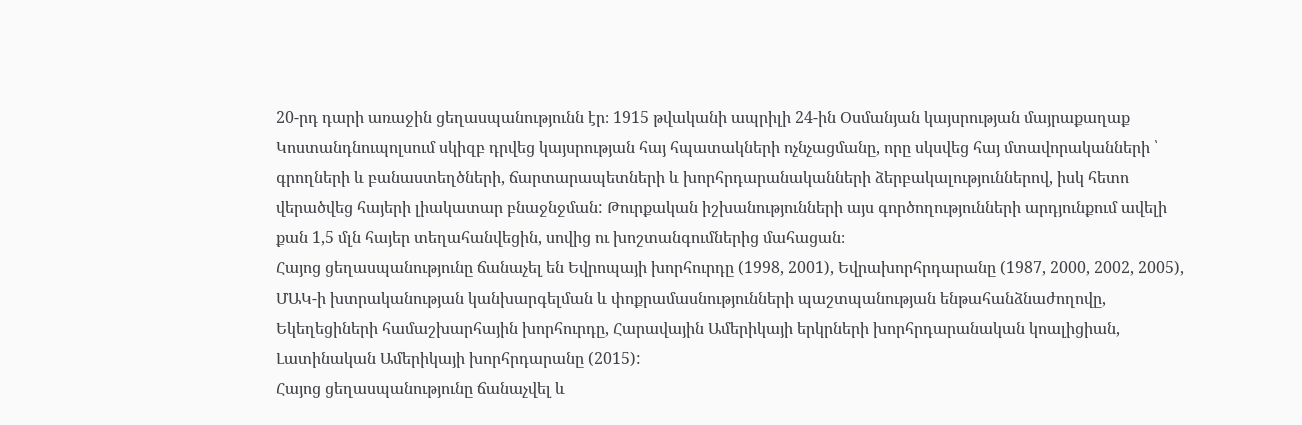20-րդ դարի առաջին ցեղասպանությունն էր։ 1915 թվականի ապրիլի 24-ին Օսմանյան կայսրության մայրաքաղաք Կոստանդնուպոլսում սկիզբ դրվեց կայսրության հայ հպատակների ոչնչացմանը, որը սկսվեց հայ մտավորականների ՝ գրողների և բանաստեղծների, ճարտարապետների և խորհրդարանականների ձերբակալություններով, իսկ հետո վերածվեց հայերի լիակատար բնաջնջման: Թուրքական իշխանությունների այս գործողությունների արդյունքում ավելի քան 1,5 մլն հայեր տեղահանվեցին, սովից ու խոշտանգումներից մահացան։
Հայոց ցեղասպանությունը ճանաչել են Եվրոպայի խորհուրդը (1998, 2001), Եվրախորհրդարանը (1987, 2000, 2002, 2005), ՄԱԿ-ի խտրականության կանխարգելման և փոքրամասնությունների պաշտպանության ենթահանձնաժողովը, Եկեղեցիների համաշխարհային խորհուրդը, Հարավային Ամերիկայի երկրների խորհրդարանական կոալիցիան, Լատինական Ամերիկայի խորհրդարանը (2015):
Հայոց ցեղասպանությունը ճանաչվել և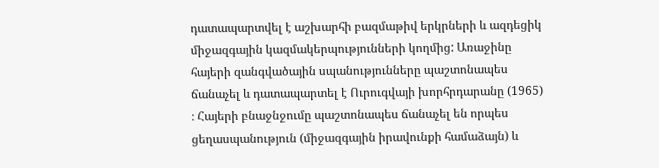դատապարտվել է աշխարհի բազմաթիվ երկրների և ազդեցիկ միջազգային կազմակերպությունների կողմից: Առաջինը հայերի զանգվածային սպանությունները պաշտոնապես ճանաչել և դատապարտել է Ուրուգվայի խորհրդարանը (1965) ։ Հայերի բնաջնջումը պաշտոնապես ճանաչել են որպես ցեղասպանություն (միջազգային իրավունքի համաձայն) և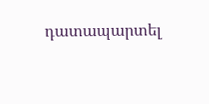դատապարտել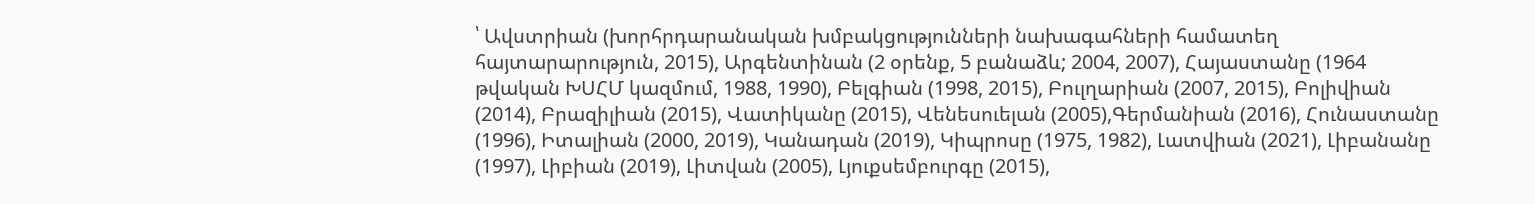՝ Ավստրիան (խորհրդարանական խմբակցությունների նախագահների համատեղ հայտարարություն, 2015), Արգենտինան (2 օրենք, 5 բանաձև; 2004, 2007), Հայաստանը (1964 թվական ԽՍՀՄ կազմում, 1988, 1990), Բելգիան (1998, 2015), Բուլղարիան (2007, 2015), Բոլիվիան (2014), Բրազիլիան (2015), Վատիկանը (2015), Վենեսուելան (2005),Գերմանիան (2016), Հունաստանը (1996), Իտալիան (2000, 2019), Կանադան (2019), Կիպրոսը (1975, 1982), Լատվիան (2021), Լիբանանը (1997), Լիբիան (2019), Լիտվան (2005), Լյուքսեմբուրգը (2015),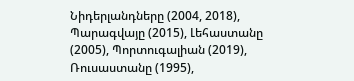Նիդերլանդները (2004, 2018), Պարագվայը (2015), Լեհաստանը (2005), Պորտուգալիան (2019), Ռուսաստանը (1995),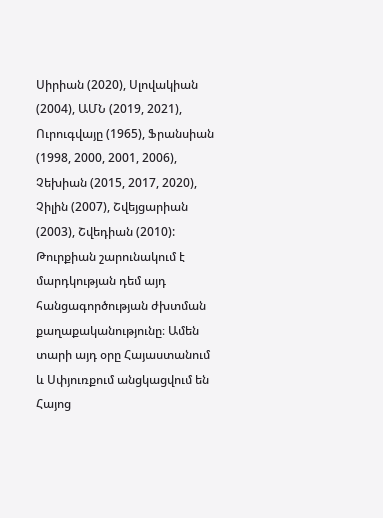Սիրիան (2020), Սլովակիան (2004), ԱՄՆ (2019, 2021), Ուրուգվայը (1965), Ֆրանսիան (1998, 2000, 2001, 2006), Չեխիան (2015, 2017, 2020), Չիլին (2007), Շվեյցարիան (2003), Շվեդիան (2010): Թուրքիան շարունակում է մարդկության դեմ այդ հանցագործության ժխտման քաղաքականությունը։ Ամեն տարի այդ օրը Հայաստանում և Սփյուռքում անցկացվում են Հայոց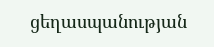ցեղասպանության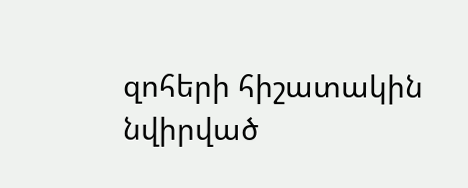զոհերի հիշատակին նվիրված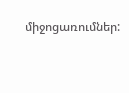միջոցառումներ: